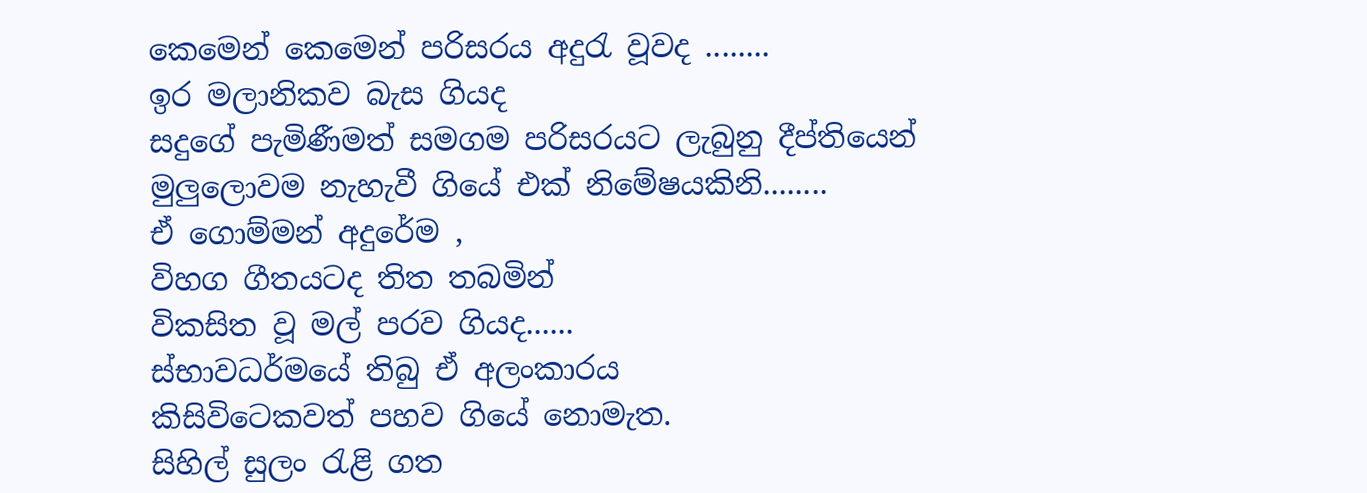කෙමෙන් කෙමෙන් පරිසරය අදුරැ වූවද ........
ඉර මලානිකව බැස ගියද
සදුගේ පැමිණීමත් සමගම පරිසරයට ලැබුනු දීප්තියෙන්
මුලුලොවම නැහැවී ගියේ එක් නිමේෂයකිනි........
ඒ ගොම්මන් අදුරේම ,
විහග ගීතයටද තිත තබමින්
විකසිත වූ මල් පරව ගියද......
ස්භාවධර්මයේ තිබු ඒ අලංකාරය
කිසිවිටෙකවත් පහව ගියේ නොමැත.
සිහිල් සුලං රැළි ගත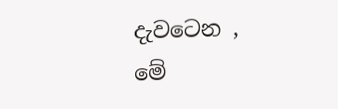දැවටෙන ,
මේ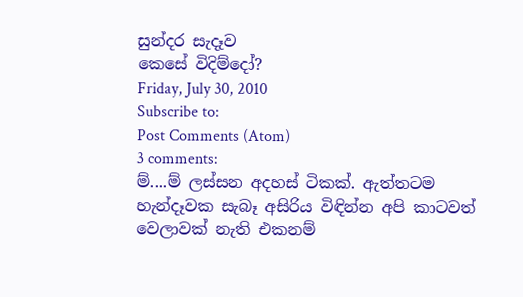සුන්දර සැදෑව
කෙසේ විදිම්දෝ?
Friday, July 30, 2010
Subscribe to:
Post Comments (Atom)
3 comments:
ම්....ම් ලස්සන අදහස් ටිකක්. ඇත්තටම හැන්දෑවක සැබෑ අසිරිය විඳින්න අපි කාටවත් වෙලාවක් නැති එකනම්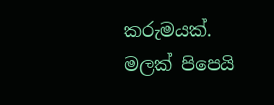කරුමයක්.
මලක් පිපෙයි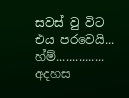සවස් වු විට එය පරවෙයි...
හ්ම්...............
අදහස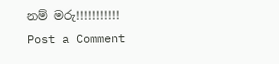නම් මරු!!!!!!!!!!!
Post a Comment